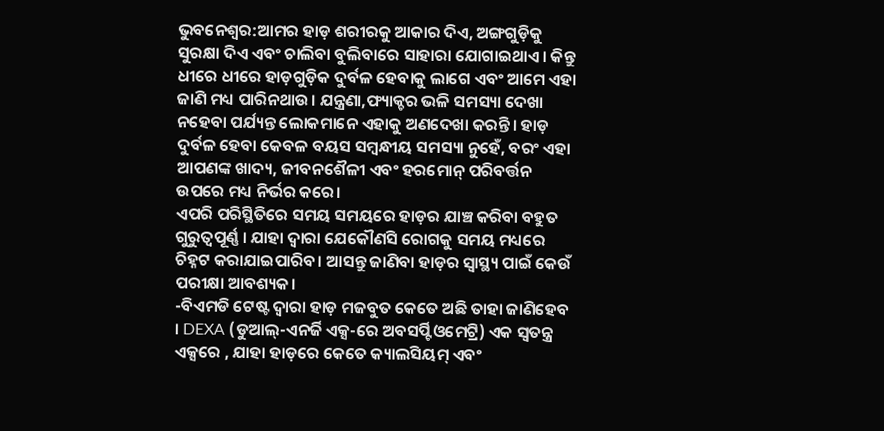ଭୁବନେଶ୍ବର:ଆମର ହାଡ଼ ଶରୀରକୁ ଆକାର ଦିଏ, ଅଙ୍ଗଗୁଡ଼ିକୁ ସୁରକ୍ଷା ଦିଏ ଏବଂ ଚାଲିବା ବୁଲିବାରେ ସାହାରା ଯୋଗାଇଥାଏ। କିନ୍ତୁ ଧୀରେ ଧୀରେ ହାଡ଼ଗୁଡ଼ିକ ଦୁର୍ବଳ ହେବାକୁ ଲାଗେ ଏବଂ ଆମେ ଏହା ଜାଣି ମଧ୍ୟ ପାରିନଥାଉ। ଯନ୍ତ୍ରଣା,ଫ୍ୟାକ୍ଚର ଭଳି ସମସ୍ୟା ଦେଖା ନହେବା ପର୍ଯ୍ୟନ୍ତ ଲୋକମାନେ ଏହାକୁ ଅଣଦେଖା କରନ୍ତି। ହାଡ଼ ଦୁର୍ବଳ ହେବା କେବଳ ବୟସ ସମ୍ବନ୍ଧୀୟ ସମସ୍ୟା ନୁହେଁ, ବରଂ ଏହା ଆପଣଙ୍କ ଖାଦ୍ୟ, ଜୀବନଶୈଳୀ ଏବଂ ହରମୋନ୍ ପରିବର୍ତ୍ତନ ଉପରେ ମଧ୍ୟ ନିର୍ଭର କରେ।
ଏପରି ପରିସ୍ଥିତିରେ ସମୟ ସମୟରେ ହାଡ଼ର ଯାଞ୍ଚ କରିବା ବହୁତ ଗୁରୁତ୍ୱପୂର୍ଣ୍ଣ । ଯାହା ଦ୍ଵାରା ଯେକୌଣସି ରୋଗକୁ ସମୟ ମଧ୍ୟରେ ଚିହ୍ନଟ କରାଯାଇପାରିବ। ଆସନ୍ତୁ ଜାଣିବା ହାଡ଼ର ସ୍ୱାସ୍ଥ୍ୟ ପାଇଁ କେଉଁ ପରୀକ୍ଷା ଆବଶ୍ୟକ।
-ବିଏମଡି ଟେଷ୍ଟ ଦ୍ବାରା ହାଡ଼ ମଜବୁତ କେତେ ଅଛି ତାହା ଜାଣିହେବ । DEXA (ଡୁଆଲ୍-ଏନର୍ଜି ଏକ୍ସ-ରେ ଅବସର୍ପ୍ଟିଓମେଟ୍ରି) ଏକ ସ୍ୱତନ୍ତ୍ର ଏକ୍ସରେ , ଯାହା ହାଡ଼ରେ କେତେ କ୍ୟାଲସିୟମ୍ ଏବଂ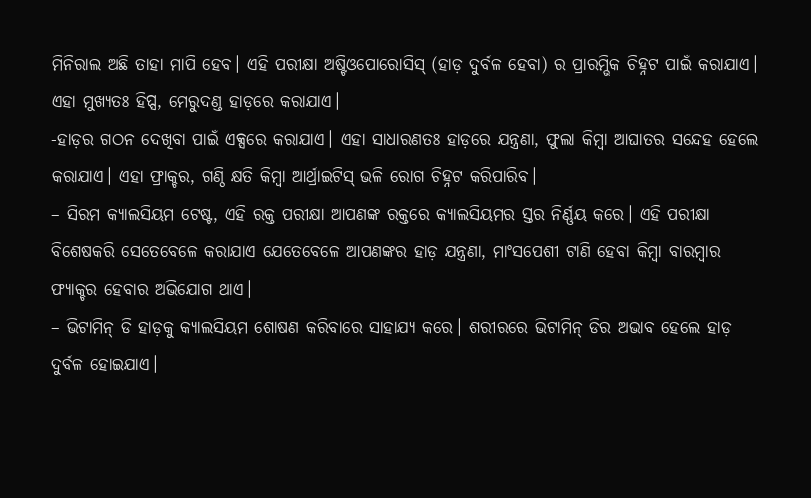ମିନିରାଲ ଅଛି ତାହା ମାପି ହେବ। ଏହି ପରୀକ୍ଷା ଅଷ୍ଟିଓପୋରୋସିସ୍ (ହାଡ଼ ଦୁର୍ବଳ ହେବା) ର ପ୍ରାରମ୍ଭିକ ଚିହ୍ନଟ ପାଇଁ କରାଯାଏ। ଏହା ମୁଖ୍ୟତଃ ହିପ୍ସ, ମେରୁଦଣ୍ଡ ହାଡ଼ରେ କରାଯାଏ।
-ହାଡ଼ର ଗଠନ ଦେଖିବା ପାଇଁ ଏକ୍ସରେ କରାଯାଏ। ଏହା ସାଧାରଣତଃ ହାଡ଼ରେ ଯନ୍ତ୍ରଣା, ଫୁଲା କିମ୍ବା ଆଘାତର ସନ୍ଦେହ ହେଲେ କରାଯାଏ। ଏହା ଫ୍ରାକ୍ଚର, ଗଣ୍ଠି କ୍ଷତି କିମ୍ବା ଆର୍ଥ୍ରାଇଟିସ୍ ଭଳି ରୋଗ ଚିହ୍ନଟ କରିପାରିବ।
– ସିରମ କ୍ୟାଲସିୟମ ଟେଷ୍ଟ, ଏହି ରକ୍ତ ପରୀକ୍ଷା ଆପଣଙ୍କ ରକ୍ତରେ କ୍ୟାଲସିୟମର ସ୍ତର ନିର୍ଣ୍ଣୟ କରେ। ଏହି ପରୀକ୍ଷା ବିଶେଷକରି ସେତେବେଳେ କରାଯାଏ ଯେତେବେଳେ ଆପଣଙ୍କର ହାଡ଼ ଯନ୍ତ୍ରଣା, ମାଂସପେଶୀ ଟାଣି ହେବା କିମ୍ବା ବାରମ୍ବାର ଫ୍ୟାକ୍ଚର ହେବାର ଅଭିଯୋଗ ଥାଏ।
– ଭିଟାମିନ୍ ଡି ହାଡ଼କୁ କ୍ୟାଲସିୟମ ଶୋଷଣ କରିବାରେ ସାହାଯ୍ୟ କରେ। ଶରୀରରେ ଭିଟାମିନ୍ ଡିର ଅଭାବ ହେଲେ ହାଡ଼ ଦୁର୍ବଳ ହୋଇଯାଏ।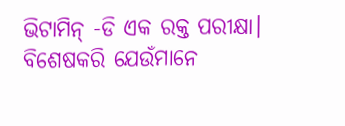ଭିଟାମିନ୍ -ଡି ଏକ ରକ୍ତ ପରୀକ୍ଷା। ବିଶେଷକରି ଯେଉଁମାନେ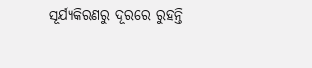ସୂର୍ଯ୍ୟକିରଣରୁ ଦୂରରେ ରୁହନ୍ତି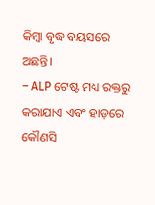କିମ୍ବା ବୃଦ୍ଧ ବୟସରେ ଅଛନ୍ତି।
– ALP ଟେଷ୍ଟ ମଧ୍ୟ ରକ୍ତରୁ କରାଯାଏ ଏବଂ ହାଡ଼ରେ କୌଣସି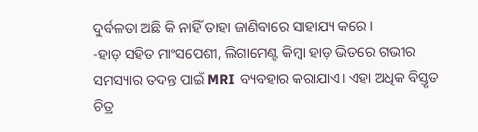ଦୁର୍ବଳତା ଅଛି କି ନାହିଁ ତାହା ଜାଣିବାରେ ସାହାଯ୍ୟ କରେ।
-ହାଡ଼ ସହିତ ମାଂସପେଶୀ, ଲିଗାମେଣ୍ଟ କିମ୍ବା ହାଡ଼ ଭିତରେ ଗଭୀର ସମସ୍ୟାର ତଦନ୍ତ ପାଇଁ MRI ବ୍ୟବହାର କରାଯାଏ। ଏହା ଅଧିକ ବିସ୍ତୃତ ଚିତ୍ର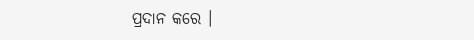ପ୍ରଦାନ କରେ ।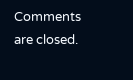Comments are closed.